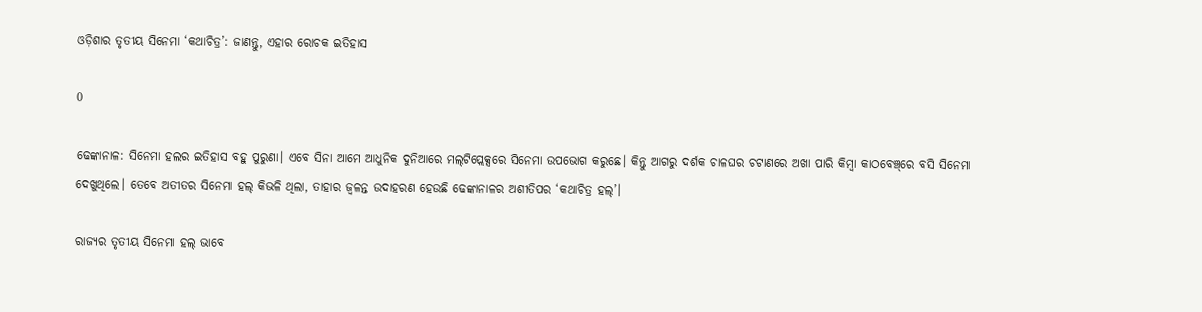ଓଡ଼ିଶାର ତୃତୀୟ ସିନେମା ‘କଥାଚିତ୍ର’: ଜାଣନ୍ତୁ, ଏହାର ରୋଚକ ଇତିହାସ

0

ଢେଙ୍କାନାଳ: ସିନେମା ହଲର ଇତିହାସ ବହୁ ପୁରୁଣା। ଏବେ ସିନା ଆମେ ଆଧୁନିକ ଦୁନିଆରେ ମଲ୍‌ଟିପ୍ଲେକ୍ସରେ ସିନେମା ଉପଭୋଗ କରୁଛେ। କିନ୍ତୁ ଆଗରୁ ଦର୍ଶକ ଚାଳଘର ଚଟାଣରେ ଅଖା ପାରି କିମ୍ବା କାଠବେଞ୍ଚ୍‌ରେ ବସି ସିନେମା ଦେଖୁଥିଲେ। ତେବେ ଅତୀତର ସିନେମା ହଲ୍‌ କିଭଳି ଥିଲା, ତାହାର ଜ୍ୱଳନ୍ତ ଉଦାହରଣ ହେଉଛି ଢେଙ୍କାନାଳର ଅଶୀତିପର ‘କଥାଚିତ୍ର ହଲ୍’।

ରାଜ୍ୟର ତୃତୀୟ ସିନେମା ହଲ୍‌ ଭାବେ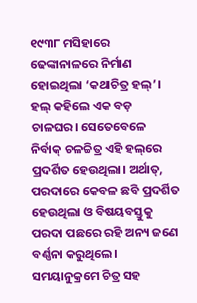୧୯୩୮ ମସିହାରେ ଢେଙ୍କାନାଳରେ ନିର୍ମାଣ ହୋଇଥିଲା ‘କଥାଚିତ୍ର ହଲ୍’। ହଲ୍‌ କହିଲେ ଏକ ବଡ଼ ଚାଳଘର। ସେତେବେଳେ ନିର୍ବାକ୍ ଚଳଚ୍ଚିତ୍ର ଏହି ହଲ୍‌ରେ ପ୍ରଦର୍ଶିତ ହେଉଥିଲା। ଅର୍ଥାତ୍‌, ପରଦାରେ କେବଳ ଛବି ପ୍ରଦର୍ଶିତ ହେଉଥିଲା ଓ ବିଷୟବସ୍ତୁକୁ ପରଦା ପଛରେ ରହି ଅନ୍ୟ ଜଣେ ବର୍ଣ୍ଣନା କରୁଥିଲେ। ସମୟାନୁକ୍ରମେ ଚିତ୍ର ସହ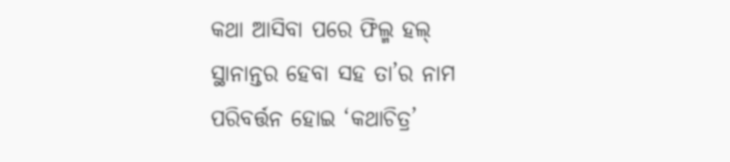କଥା ଆସିବା ପରେ ଫିଲ୍ମ ହଲ୍‌ ସ୍ଥାନାନ୍ତର ହେବା ସହ ତା’ର ନାମ ପରିବର୍ତ୍ତନ ହୋଇ ‘କଥାଚିତ୍ର’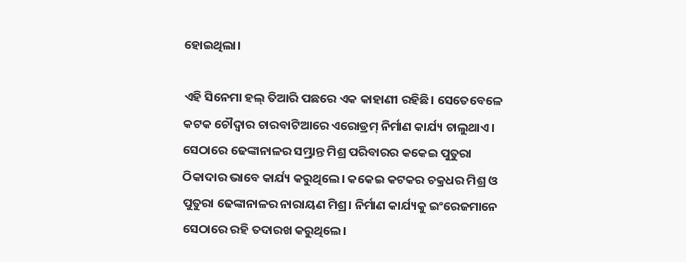ହୋଇଥିଲା।

ଏହି ସିନେମା ହଲ୍‌ ତିଆରି ପଛରେ ଏକ କାହାଣୀ ରହିଛି। ସେତେବେଳେ କଟକ ଚୌଦ୍ୱାର ଚାରବାଟିଆରେ ଏରୋଡ୍ରମ୍‌ ନିର୍ମାଣ କାର୍ଯ୍ୟ ଚାଲୁଥାଏ। ସେଠାରେ ଢେଙ୍କାନାଳର ସମ୍ଭ୍ରାନ୍ତ ମିଶ୍ର ପରିବାରର କକେଇ ପୁତୁରା ଠିକାଦାର ଭାବେ କାର୍ଯ୍ୟ କରୁଥିଲେ। କକେଇ କଟକର ଚକ୍ରଧର ମିଶ୍ର ଓ ପୁତୁରା ଢେଙ୍କାନାଳର ନାରାୟଣ ମିଶ୍ର। ନିର୍ମାଣ କାର୍ଯ୍ୟକୁ ଇଂରେଜମାନେ ସେଠାରେ ରହି ତଦାରଖ କରୁଥିଲେ।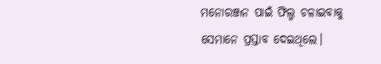ମନୋରଞ୍ଜନ ପାଇଁ ଫିଲ୍ମ ଚଳାଇବାକୁ ସେମାନେ ପ୍ରସ୍ତାବ ଦେଇଥିଲେ।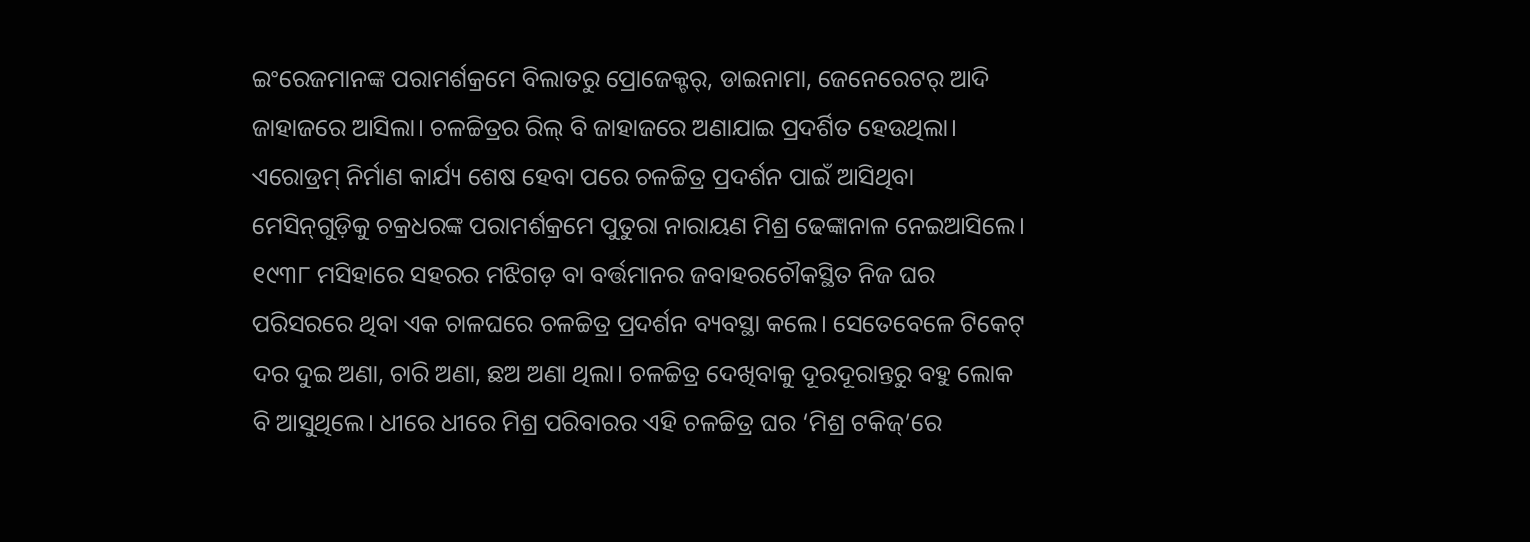ଇଂରେଜମାନଙ୍କ ପରାମର୍ଶକ୍ରମେ ବିଲାତରୁ ପ୍ରୋଜେକ୍ଟର୍‌, ଡାଇନାମା, ଜେନେରେଟର୍‌ ଆଦି ଜାହାଜରେ ଆସିଲା। ଚଳଚ୍ଚିତ୍ରର ରିଲ୍‌ ବି ଜାହାଜରେ ଅଣାଯାଇ ପ୍ରଦର୍ଶିତ ହେଉଥିଲା। ଏରୋଡ୍ରମ୍‌ ନିର୍ମାଣ କାର୍ଯ୍ୟ ଶେଷ ହେବା ପରେ ଚଳଚ୍ଚିତ୍ର ପ୍ରଦର୍ଶନ ପାଇଁ ଆସିଥିବା ମେସିନ୍‌ଗୁଡ଼ିକୁ ଚକ୍ରଧରଙ୍କ ପରାମର୍ଶକ୍ରମେ ପୁତୁରା ନାରାୟଣ ମିଶ୍ର ଢେଙ୍କାନାଳ ନେଇଆସିଲେ। ୧୯୩୮ ମସିହାରେ ସହରର ମଝିଗଡ଼ ବା ବର୍ତ୍ତମାନର ଜବାହରଚୌକସ୍ଥିତ ନିଜ ଘର ପରିସରରେ ଥିବା ଏକ ଚାଳଘରେ ଚଳଚ୍ଚିତ୍ର ପ୍ରଦର୍ଶନ ବ୍ୟବସ୍ଥା କଲେ। ସେତେବେଳେ ଟିକେଟ୍‌ ଦର ଦୁଇ ଅଣା, ଚାରି ଅଣା, ଛଅ ଅଣା ଥିଲା। ଚଳଚ୍ଚିତ୍ର ଦେଖିବାକୁ ଦୂରଦୂରାନ୍ତରୁ ବହୁ ଲୋକ ବି ଆସୁଥିଲେ। ଧୀରେ ଧୀରେ ମିଶ୍ର ପରିବାରର ଏହି ଚଳଚ୍ଚିତ୍ର ଘର ‘ମିଶ୍ର ଟକିଜ୍‌’ରେ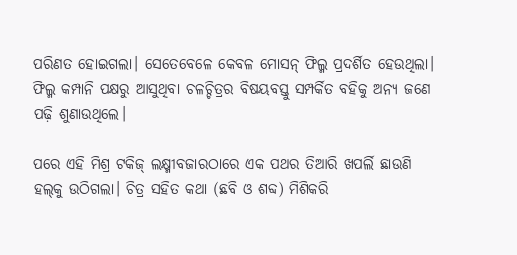ପରିଣତ ହୋଇଗଲା। ସେତେବେଳେ କେବଳ ମୋସନ୍‌ ଫିଲ୍ମ ପ୍ରଦର୍ଶିତ ହେଉଥିଲା। ଫିଲ୍ମ କମ୍ପାନି ପକ୍ଷରୁ ଆସୁଥିବା ଚଳଚ୍ଚିତ୍ରର ବିଷୟବସ୍ତୁ ସମ୍ପର୍କିତ ବହିକୁ ଅନ୍ୟ ଜଣେ ପଢ଼ି ଶୁଣାଉଥିଲେ।

ପରେ ଏହି ମିଶ୍ର ଟକିଜ୍‌ ଲକ୍ଷ୍ମୀବଜାରଠାରେ ଏକ ପଥର ତିଆରି ଖପର୍ଲି ଛାଉଣି ହଲ୍‌କୁ ଉଠିଗଲା। ଚିତ୍ର ସହିତ କଥା (ଛବି ଓ ଶବ୍ଦ) ମିଶିକରି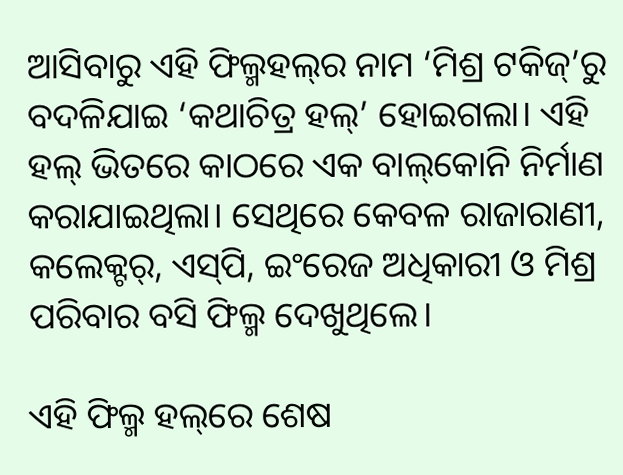ଆସିବାରୁ ଏହି ଫିଲ୍ମହଲ୍‌ର ନାମ ‘ମିଶ୍ର ଟକିଜ୍‌’ରୁ ବଦଳିଯାଇ ‘କଥାଚିତ୍ର ହଲ୍‌’ ହୋଇଗଲା। ଏହି ହଲ୍‌ ଭିତରେ କାଠରେ ଏକ ବାଲ୍‌କୋନି ନିର୍ମାଣ କରାଯାଇଥିଲା। ସେଥିରେ କେବଳ ରାଜାରାଣୀ, କଲେକ୍ଟର୍‌, ଏସ୍‌ପି, ଇଂରେଜ ଅଧିକାରୀ ଓ ମିଶ୍ର ପରିବାର ବସି ଫିଲ୍ମ ଦେଖୁଥିଲେ।

ଏହି ଫିଲ୍ମ ହଲ୍‌ରେ ଶେଷ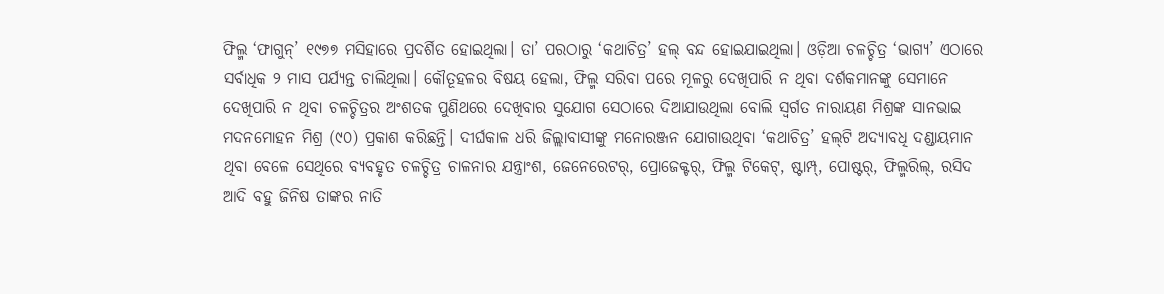ଫିଲ୍ମ ‘ଫାଗୁନ୍’ ୧୯୭୭ ମସିହାରେ ପ୍ରଦର୍ଶିତ ହୋଇଥିଲା। ତା’ ପରଠାରୁ ‘କଥାଚିତ୍ର’ ହଲ୍‌ ବନ୍ଦ ହୋଇଯାଇଥିଲା। ଓଡ଼ିଆ ଚଳଚ୍ଚିତ୍ର ‘ଭାଗ୍ୟ’ ଏଠାରେ ସର୍ବାଧିକ ୨ ମାସ ପର୍ଯ୍ୟନ୍ତ ଚାଲିଥିଲା। କୌତୂହଳର ବିଷୟ ହେଲା, ଫିଲ୍ମ ସରିବା ପରେ ମୂଳରୁ ଦେଖିପାରି ନ ଥିବା ଦର୍ଶକମାନଙ୍କୁ ସେମାନେ ଦେଖିପାରି ନ ଥିବା ଚଳଚ୍ଚିତ୍ରର ଅଂଶତକ ପୁଣିଥରେ ଦେଖିବାର ସୁଯୋଗ ସେଠାରେ ଦିଆଯାଉଥିଲା ବୋଲି ସ୍ୱର୍ଗତ ନାରାୟଣ ମିଶ୍ରଙ୍କ ସାନଭାଇ ମଦନମୋହନ ମିଶ୍ର (୯୦) ପ୍ରକାଶ କରିଛନ୍ତି। ଦୀର୍ଘକାଳ ଧରି ଜିଲ୍ଲାବାସୀଙ୍କୁ ମନୋରଞ୍ଜନ ଯୋଗାଉଥିବା ‘କଥାଚିତ୍ର’ ହଲ୍‌ଟି ଅଦ୍ୟାବଧି ଦଣ୍ଡାୟମାନ ଥିବା ବେଳେ ସେଥିରେ ବ୍ୟବହୃତ ଚଳଚ୍ଚିତ୍ର ଚାଳନାର ଯନ୍ତ୍ରାଂଶ, ଜେନେରେଟର୍‌, ପ୍ରୋଜେକ୍ଟର୍‌, ଫିଲ୍ମ ଟିକେଟ୍‌, ଷ୍ଟାମ୍ପ୍‌, ପୋଷ୍ଟର୍‌, ଫିଲ୍ମରିଲ୍‌, ରସିଦ ଆଦି ବହୁ ଜିନିଷ ତାଙ୍କର ନାତି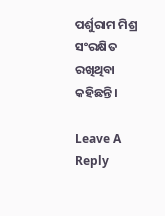ପର୍ଶୁରାମ ମିଶ୍ର ସଂରକ୍ଷିତ ରଖିଥିବା କହିଛନ୍ତି।

Leave A Reply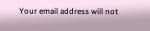Your email address will not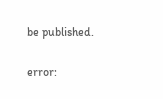be published.

error: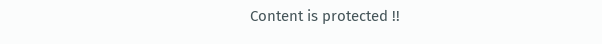Content is protected !!